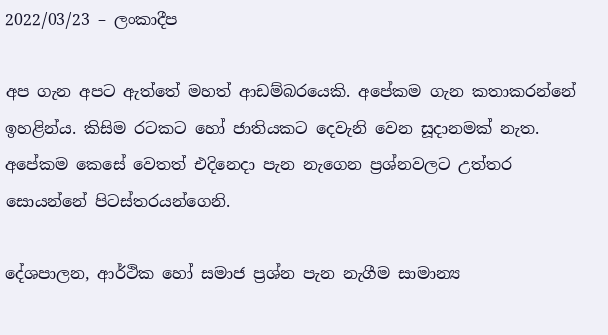2022/03/23 – ලංකාදීප

අප ගැන අපට ඇත්තේ මහත් ආඩම්බරයෙකි. අපේකම ගැන කතාකරන්නේ ඉහළින්ය. කිසිම රටකට හෝ ජාතියකට දෙවැනි වෙන සූදානමක් නැත. අපේකම කෙසේ වෙතත් එදිනෙදා පැන නැගෙන ප්‍රශ්නවලට උත්තර සොයන්නේ පිටස්තරයන්ගෙනි.

දේශපාලන, ආර්ථික හෝ සමාජ ප්‍රශ්න පැන නැගීම සාමාන්‍ය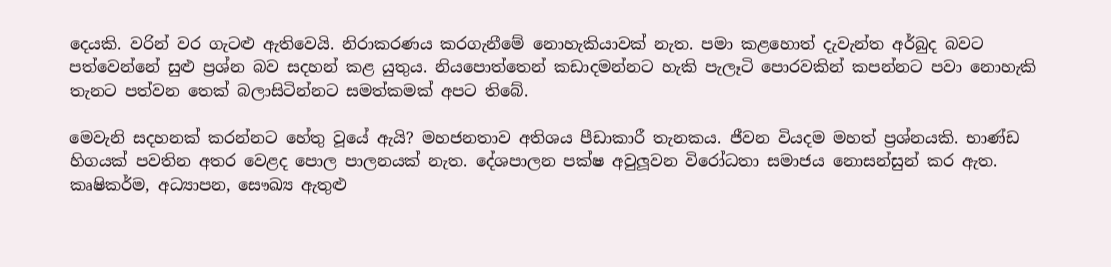දෙයකි. වරින් වර ගැටළු ඇතිවෙයි. නිරාකරණය කරගැනීමේ නොහැකියාවක් නැත. පමා කළහොත් දැවැන්ත අර්බුද බවට පත්වෙන්නේ සුළු ප්‍රශ්න බව සදහන් කළ යුතුය. නියපොත්තෙන් කඩාදමන්නට හැකි පැලෑටි පොරවකින් කපන්නට පවා නොහැකි තැනට පත්වන තෙක් බලාසිටින්නට සමත්කමක් අපට තිබේ.

මෙවැනි සදහනක් කරන්නට හේතු වූයේ ඇයි? මහජනතාව අතිශය පීඩාකාරී තැනකය. ජීවන වියදම මහත් ප්‍රශ්නයකි. භාණ්ඩ හිගයක් පවතින අතර වෙළද පොල පාලනයක් නැත. දේශපාලන පක්ෂ අවුලූවන විරෝධතා සමාජය නොසන්සුන් කර ඇත. කෘෂිකර්ම, අධ්‍යාපන, සෞඛ්‍ය ඇතුළු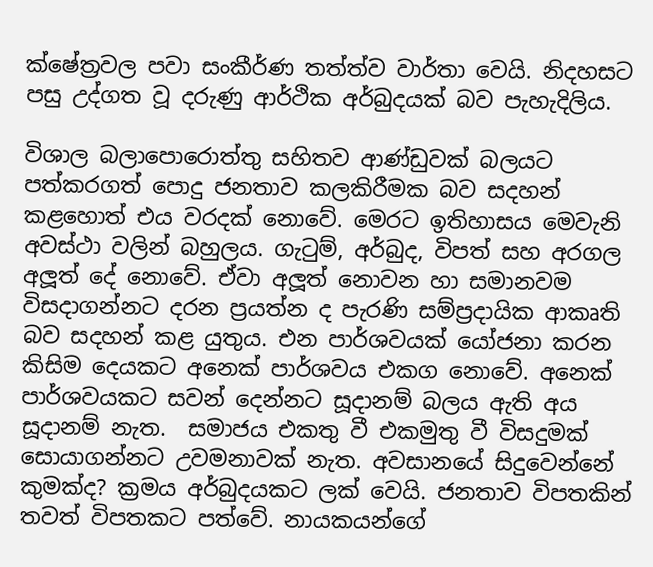ක්ෂේත්‍රවල පවා සංකීර්ණ තත්ත්ව වාර්තා වෙයි. නිදහසට පසු උද්ගත වූ දරුණු ආර්ථික අර්බුදයක් බව පැහැදිලිය.

විශාල බලාපොරොත්තු සහිතව ආණ්ඩුවක් බලයට පත්කරගත් පොදු ජනතාව කලකිරීමක බව සදහන් කළහොත් එය වරදක් නොවේ. මෙරට ඉතිහාසය මෙවැනි අවස්ථා වලින් බහුලය. ගැටුම්, අර්බුද, විපත් සහ අරගල අලූත් දේ නොවේ. ඒවා අලූත් නොවන හා සමානවම විසදාගන්නට දරන ප්‍රයත්න ද පැරණි සම්ප්‍රදායික ආකෘති බව සදහන් කළ යුතුය. එන පාර්ශවයක් යෝජනා කරන කිසිම දෙයකට අනෙක් පාර්ශවය එකග නොවේ. අනෙක් පාර්ශවයකට සවන් දෙන්නට සූදානම් බලය ඇති අය සූදානම් නැත.  සමාජය එකතු වී එකමුතු වී විසදුමක් සොයාගන්නට උවමනාවක් නැත. අවසානයේ සිදුවෙන්නේ කුමක්ද? ක්‍රමය අර්බුදයකට ලක් වෙයි. ජනතාව විපතකින් තවත් විපතකට පත්වේ. නායකයන්ගේ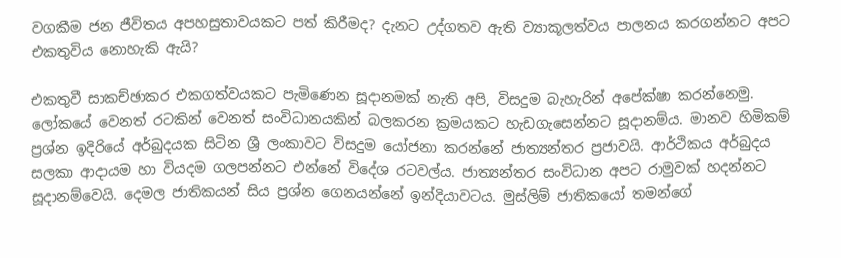වගකීම ජන ජීවිතය අපහසුතාවයකට පත් කිරීමද? දැනට උද්ගතව ඇති ව්‍යාකූලත්වය පාලනය කරගන්නට අපට එකතුවිය නොහැකි ඇයි?

එකතුවී සාකච්ඡාකර එකගත්වයකට පැමිණෙන සූදානමක් නැති අපි, විසදුම බැහැරින් අපේක්ෂා කරන්නෙමු. ලෝකයේ වෙනත් රටකින් වෙනත් සංවිධානයකින් බලකරන ක්‍රමයකට හැඩගැසෙන්නට සූදානම්ය. මානව හිමිකම් ප්‍රශ්න ඉදිරියේ අර්බුදයක සිටින ශ්‍රී ලංකාවට විසදුම යෝජනා කරන්නේ ජාත්‍යන්තර ප්‍රජාවයි. ආර්ථිකය අර්බුදය සලකා ආදායම හා වියදම ගලපන්නට එන්නේ විදේශ රටවල්ය. ජාත්‍යන්තර සංවිධාන අපට රාමුවක් හදන්නට සූදානම්වෙයි. දෙමල ජාතිකයන් සිය ප්‍රශ්න ගෙනයන්නේ ඉන්දියාවටය. මුස්ලිම් ජාතිකයෝ තමන්ගේ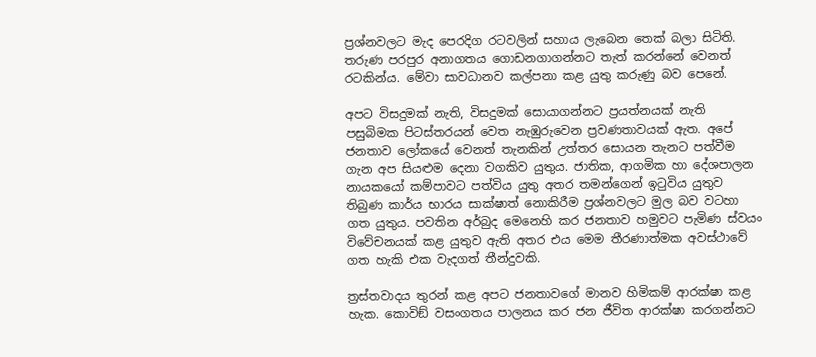ප්‍රශ්නවලට මැද පෙරදිග රටවලින් සහාය ලැබෙන තෙක් බලා සිටිති. තරුණ පරපුර අනාගතය ගොඩනගාගන්නට තැත් කරන්නේ වෙනත් රටකින්ය. මේවා සාවධානව කල්පනා කළ යුතු කරුණු බව පෙනේ.

අපට විසදුමක් නැති, විසදුමක් සොයාගන්නට ප්‍රයත්නයක් නැති පසුබිමක පිටස්තරයන් වෙත නැඹුරුවෙන ප්‍රවණතාවයක් ඇත. අපේ ජනතාව ලෝකයේ වෙනත් තැනකින් උත්තර සොයන තැනට පත්වීම ගැන අප සියළුම දෙනා වගකිව යුතුය. ජාතික, ආගමික හා දේශපාලන නායකයෝ කම්පාවට පත්විය යුතු අතර තමන්ගෙන් ඉටුවිය යුතුව තිබුණ කාර්ය භාරය සාක්ෂාත් නොකිරීම ප්‍රශ්නවලට මුල බව වටහා ගත යුතුය. පවතින අර්බුද මෙනෙහි කර ජනතාව හමුවට පැමිණ ස්වයං විවේචනයක් කළ යුතුව ඇති අතර එය මෙම තීරණාත්මක අවස්ථාවේ ගත හැකි එක වැදගත් තීන්දුවකි.

ත්‍රස්තවාදය තුරන් කළ අපට ජනතාවගේ මානව හිමිකම් ආරක්ෂා කළ හැක. කොවිඞ් වසංගතය පාලනය කර ජන ජීවිත ආරක්ෂා කරගන්නට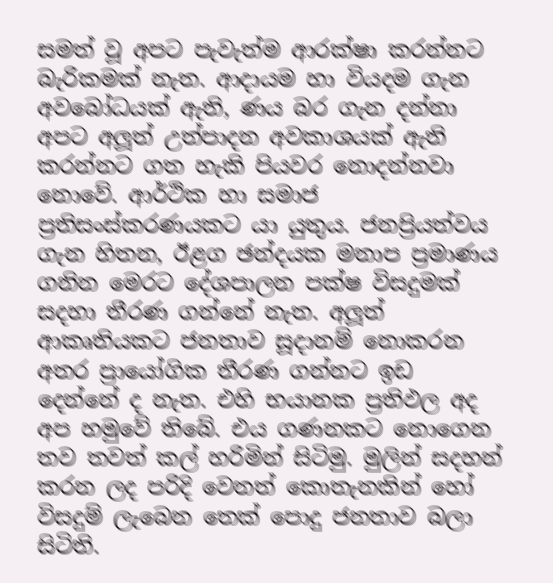සමත් වූ අපට පැවැත්ම ආරක්ෂා කරන්නට බැරිකමක් නැත. ආදායම හා වියදම ගැන අවබෝධයක් ඇති, ණය බර ගැන දන්නා අපට අලූත් උත්පාදන අවකාශයක් ඇති කරන්නට ගත හැකි පියවර නොදන්නවා නොවේ. ආර්ථික හා සමාජ ප්‍රතිසංස්කරණයකට යා යුතුය. ජනප්‍රියත්වය ගැන හිතන, ඊළග ඡන්දයක මනාප ප්‍රමාණය ගනින මෙරට දේශපාලන පක්ෂ විසදුමක් සදහා තීරණ ගන්නේ නැත. අලූත් ආකෘතියකට ජනතාව සූදානම් නොකරන අතර ප්‍රායෝගික තීරණ ගන්නට ඉඩ දෙන්නේ ද නැත. එහි භයානක ප්‍රතිඵල අද අප හමුවේ තිබේ. එය ගණනකට නොගෙන තව තවත් කල් හරිමින් සිටිමු. මුලින් සදහන් කරන ලද පරිදි වෙනත් කොතැනකින් හෝ විසදුම් ලැබෙන තෙක් පොදු ජනතාව බලා සිටිති.